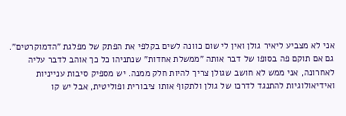אני לא מצביע ליאיר גולן ואין לי שום כוונה לשים בקלפי את הפתק של מפלגת "הדמוקרטים". גם אם תוקם פה בסופו של דבר אותה "ממשלת אחדות" שנתניהו כל כך אוהב לדבר עליה לאחרונה, אני ממש לא חושב שגולן צריך להיות חלק ממנה. יש מספיק סיבות ענייניות ואידיאולוגיות להתנגד לדרכו של גולן ולתקוף אותו ציבורית ופוליטית, אבל יש קו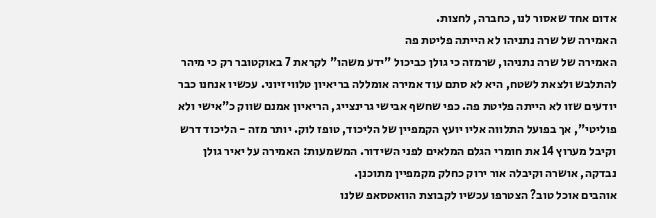אדום אחד שאסור לנו, כחברה, לחצות.
האמירה של שרה נתניהו לא הייתה פליטת פה
האמירה של שרה נתניהו, שרמזה כי גולן כביכול "ידע משהו" לקראת 7 באוקטובר רק כי מיהר להתלבש ולצאת לשטח, היא לא סתם עוד אמירה אומללה בריאיון טלוויזיוני. עכשיו אנחנו כבר יודעים שזו לא הייתה פליטת פה. כפי שחשף אבישי גרינצייג, הריאיון אמנם שווק כ"אישי ולא פוליטי", אך בפועל התלווה אליו יועץ הקמפיין של הליכוד, טופז לוק. יותר מזה - הליכוד דרש וקיבל מערוץ 14 את חומרי הגלם המלאים לפני השידור. המשמעות: האמירה על יאיר גולן נבדקה, אושרה וקיבלה אור ירוק כחלק מקמפיין מתוכנן.
אוהבים אוכל טוב? הצטרפו עכשיו לקבוצת הוואטסאפ שלנו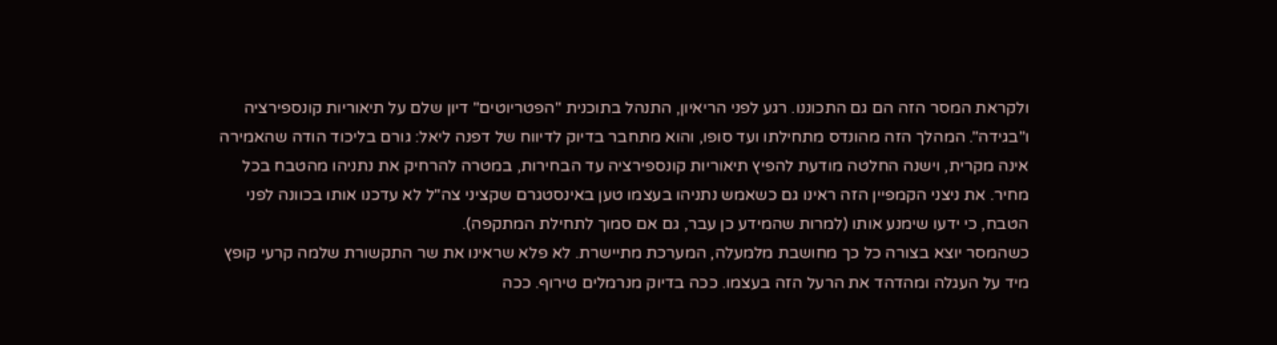ולקראת המסר הזה הם גם התכוננו. רגע לפני הריאיון, התנהל בתוכנית "הפטריוטים" דיון שלם על תיאוריות קונספירציה ו"בגידה". המהלך הזה מהונדס מתחילתו ועד סופו, והוא מתחבר בדיוק לדיווח של דפנה ליאל: גורם בליכוד הודה שהאמירה אינה מקרית, וישנה החלטה מודעת להפיץ תיאוריות קונספירציה עד הבחירות, במטרה להרחיק את נתניהו מהטבח בכל מחיר. את ניצני הקמפיין הזה ראינו גם כשאמש נתניהו בעצמו טען באינסטגרם שקציני צה"ל לא עדכנו אותו בכוונה לפני הטבח, כי ידעו שימנע אותו (למרות שהמידע כן עבר, גם אם סמוך לתחילת המתקפה).
כשהמסר יוצא בצורה כל כך מחושבת מלמעלה, המערכת מתיישרת. לא פלא שראינו את שר התקשורת שלמה קרעי קופץ מיד על העגלה ומהדהד את הרעל הזה בעצמו. ככה בדיוק מנרמלים טירוף. ככה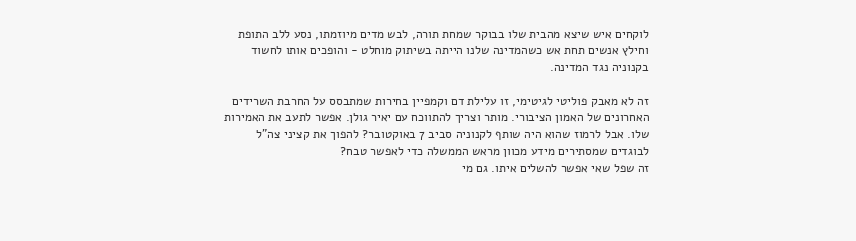לוקחים איש שיצא מהבית שלו בבוקר שמחת תורה, לבש מדים מיוזמתו, נסע ללב התופת וחילץ אנשים תחת אש כשהמדינה שלנו הייתה בשיתוק מוחלט - והופכים אותו לחשוד בקנוניה נגד המדינה.

זה לא מאבק פוליטי לגיטימי, זו עלילת דם וקמפיין בחירות שמתבסס על החרבת השרידים האחרונים של האמון הציבורי. מותר וצריך להתווכח עם יאיר גולן. אפשר לתעב את האמירות שלו. אבל לרמוז שהוא היה שותף לקנוניה סביב 7 באוקטובר? להפוך את קציני צה"ל לבוגדים שמסתירים מידע מכוון מראש הממשלה כדי לאפשר טבח?
זה שפל שאי אפשר להשלים איתו. גם מי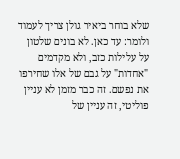שלא בוחר ביאיר גולן צריך לעמוד ולומר: עד כאן. לא בונים שלטון על עלילות כזב, ולא מקדמים "אחדות" על גבם של אלו שחירפו את נפשם. זה כבר מזמן לא עניין פוליטי, זה עניין של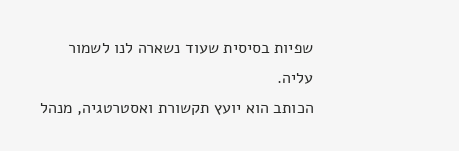שפיות בסיסית שעוד נשארה לנו לשמור עליה.
הכותב הוא יועץ תקשורת ואסטרטגיה, מנהל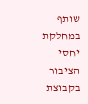שותף במחלקת יחסי הציבור בקבוצת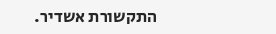התקשורת אשדיר.